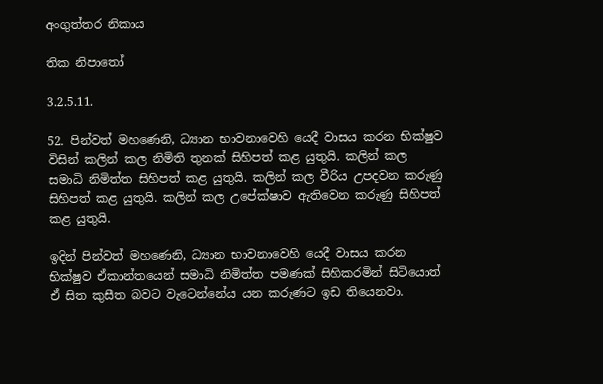අංගුත්තර නිකාය

තික නිපාතෝ

3.2.5.11.

52. පින්වත් මහණෙනි, ධ්‍යාන භාවනාවෙහි යෙදී වාසය කරන භික්ෂුව විසින් කලින් කල නිමිති තුනක් සිහිපත් කළ යුතුයි. කලින් කල සමාධි නිමිත්ත සිහිපත් කළ යුතුයි. කලින් කල වීරිය උපදවන කරුණු සිහිපත් කළ යුතුයි. කලින් කල උපේක්ෂාව ඇතිවෙන කරුණු සිහිපත් කළ යුතුයි.

ඉදින් පින්වත් මහණෙනි, ධ්‍යාන භාවනාවෙහි යෙදී වාසය කරන භික්ෂුව ඒකාන්තයෙන් සමාධි නිමිත්ත පමණක් සිහිකරමින් සිටියොත් ඒ සිත කුසීත බවට වැටෙන්නේය යන කරුණට ඉඩ තියෙනවා.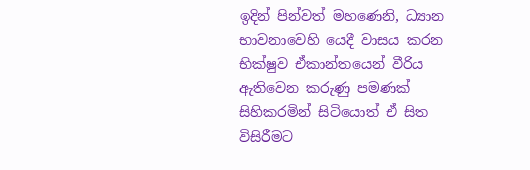ඉදින් පින්වත් මහණෙනි, ධ්‍යාන භාවනාවෙහි යෙදී වාසය කරන භික්ෂුව ඒකාන්තයෙන් වීරිය ඇතිවෙන කරුණු පමණක් සිහිකරමින් සිටියොත් ඒ සිත විසිරීමට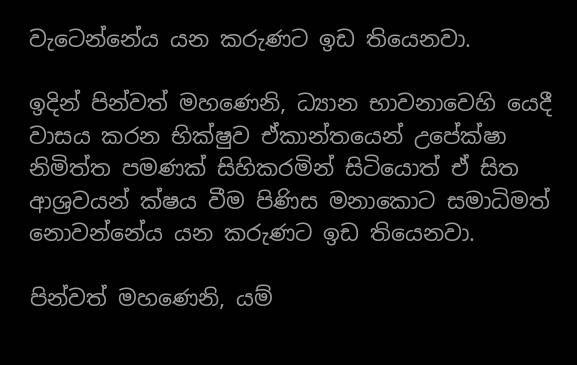වැටෙන්නේය යන කරුණට ඉඩ තියෙනවා.

ඉදින් පින්වත් මහණෙනි, ධ්‍යාන භාවනාවෙහි යෙදී වාසය කරන භික්ෂුව ඒකාන්තයෙන් උපේක්ෂා නිමිත්ත පමණක් සිහිකරමින් සිටියොත් ඒ සිත ආශ්‍රවයන් ක්ෂය වීම පිණිස මනාකොට සමාධිමත් නොවන්නේය යන කරුණට ඉඩ තියෙනවා.

පින්වත් මහණෙනි, යම්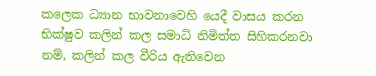කලෙක ධ්‍යාන භාවනාවෙහි යෙදී වාසය කරන භික්ෂුව කලින් කල සමාධි නිමිත්ත සිහිකරනවා නම්, කලින් කල වීරිය ඇතිවෙන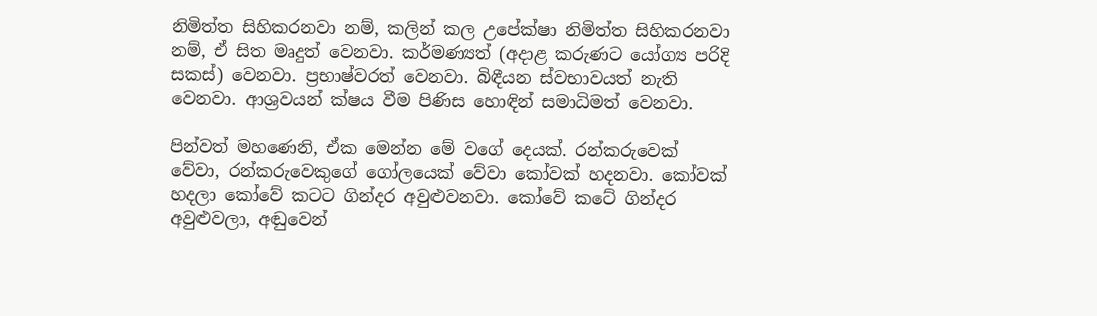නිමිත්ත සිහිකරනවා නම්, කලින් කල උපේක්ෂා නිමිත්ත සිහිකරනවා නම්, ඒ සිත මෘදුත් වෙනවා. කර්මණ්‍යත් (අදාළ කරුණට යෝග්‍ය පරිදි සකස්) වෙනවා. ප්‍රභාෂ්වරත් වෙනවා. බිඳීයන ස්වභාවයත් නැති වෙනවා. ආශ්‍රවයන් ක්ෂය වීම පිණිස හොඳින් සමාධිමත් වෙනවා.

පින්වත් මහණෙනි, ඒක මෙන්න මේ වගේ දෙයක්. රන්කරුවෙක් වේවා, රන්කරුවෙකුගේ ගෝලයෙක් වේවා කෝවක් හදනවා. කෝවක් හදලා කෝවේ කටට ගින්දර අවුළුවනවා. කෝවේ කටේ ගින්දර අවුළුවලා, අඬුවෙන්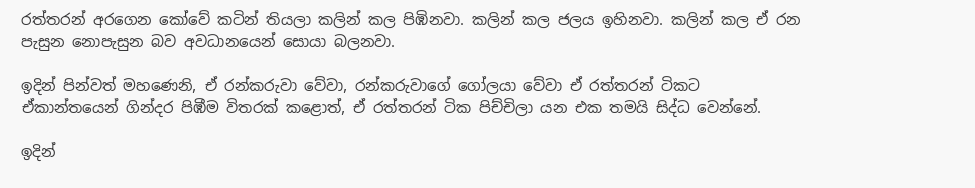රත්තරන් අරගෙන කෝවේ කටින් තියලා කලින් කල පිඹිනවා. කලින් කල ජලය ඉහිනවා. කලින් කල ඒ රන පැසුන නොපැසුන බව අවධානයෙන් සොයා බලනවා.

ඉදින් පින්වත් මහණෙනි, ඒ රන්කරුවා වේවා, රන්කරුවාගේ ගෝලයා වේවා ඒ රත්තරන් ටිකට ඒකාන්තයෙන් ගින්දර පිඹීම විතරක් කළොත්, ඒ රත්තරන් ටික පිච්චිලා යන එක තමයි සිද්ධ වෙන්නේ.

ඉදින්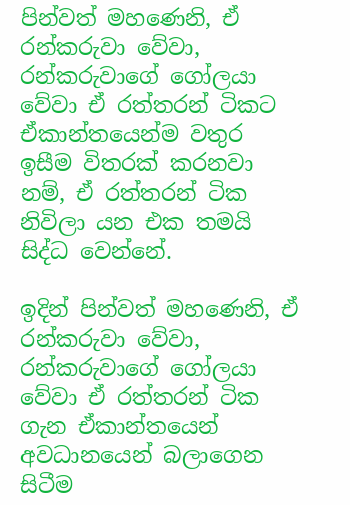පින්වත් මහණෙනි, ඒ රන්කරුවා වේවා, රන්කරුවාගේ ගෝලයා වේවා ඒ රත්තරන් ටිකට ඒකාන්තයෙන්ම වතුර ඉසීම විතරක් කරනවා නම්, ඒ රත්තරන් ටික නිවිලා යන එක තමයි සිද්ධ වෙන්නේ.

ඉදින් පින්වත් මහණෙනි, ඒ රන්කරුවා වේවා, රන්කරුවාගේ ගෝලයා වේවා ඒ රත්තරන් ටික ගැන ඒකාන්තයෙන් අවධානයෙන් බලාගෙන සිටීම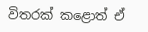විතරක් කළොත් ඒ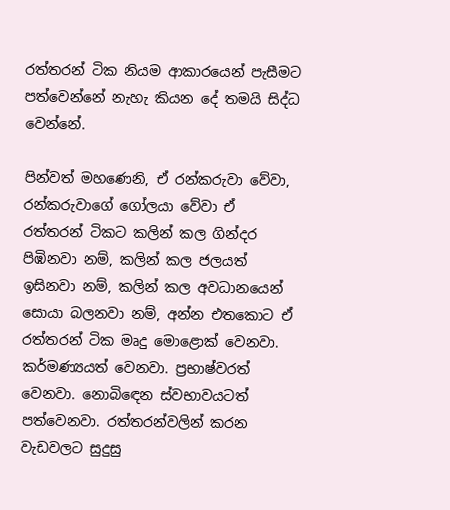රත්තරන් ටික නියම ආකාරයෙන් පැසීමට පත්වෙන්නේ නැහැ කියන දේ තමයි සිද්ධ වෙන්නේ.

පින්වත් මහණෙනි, ඒ රන්කරුවා වේවා, රන්කරුවාගේ ගෝලයා වේවා ඒ රත්තරන් ටිකට කලින් කල ගින්දර පිඹිනවා නම්, කලින් කල ජලයත් ඉසිනවා නම්, කලින් කල අවධානයෙන් සොයා බලනවා නම්, අන්න එතකොට ඒ රත්තරන් ටික මෘදු මොළොක් වෙනවා. කර්මණ්‍යයත් වෙනවා. ප්‍රභාෂ්වරත් වෙනවා. නොබිඳෙන ස්වභාවයටත් පත්වෙනවා. රත්තරන්වලින් කරන වැඩවලට සුදුසු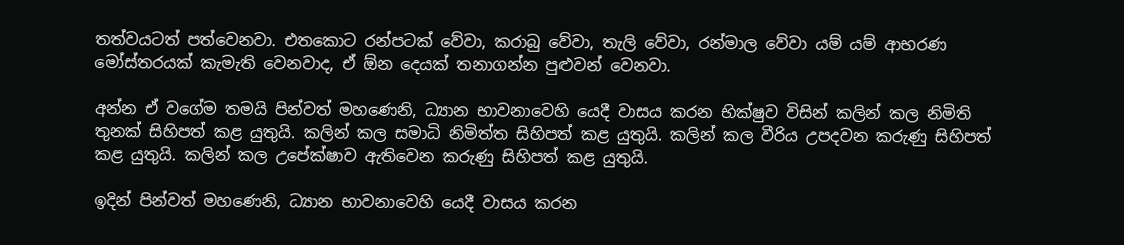තත්වයටත් පත්වෙනවා. එතකොට රන්පටක් වේවා, කරාබු වේවා, තැලි වේවා, රන්මාල වේවා යම් යම් ආභරණ මෝස්තරයක් කැමැති වෙනවාද, ඒ ඕන දෙයක් තනාගන්න පුළුවන් වෙනවා.

අන්න ඒ වගේම තමයි පින්වත් මහණෙනි, ධ්‍යාන භාවනාවෙහි යෙදී වාසය කරන භික්ෂුව විසින් කලින් කල නිමිති තුනක් සිහිපත් කළ යුතුයි. කලින් කල සමාධි නිමිත්ත සිහිපත් කළ යුතුයි. කලින් කල වීරිය උපදවන කරුණු සිහිපත් කළ යුතුයි. කලින් කල උපේක්ෂාව ඇතිවෙන කරුණු සිහිපත් කළ යුතුයි.

ඉදින් පින්වත් මහණෙනි, ධ්‍යාන භාවනාවෙහි යෙදී වාසය කරන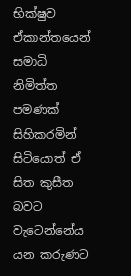භික්ෂුව ඒකාන්තයෙන් සමාධි නිමිත්ත පමණක් සිහිකරමින් සිටියොත් ඒ සිත කුසීත බවට වැටෙන්නේය යන කරුණට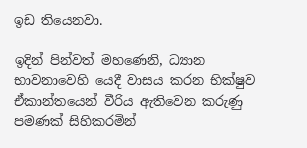ඉඩ තියෙනවා.

ඉදින් පින්වත් මහණෙනි, ධ්‍යාන භාවනාවෙහි යෙදී වාසය කරන භික්ෂුව ඒකාන්තයෙන් වීරිය ඇතිවෙන කරුණු පමණක් සිහිකරමින්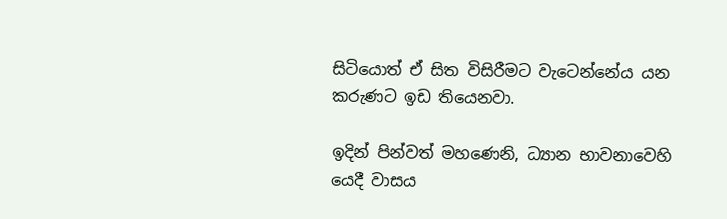සිටියොත් ඒ සිත විසිරීමට වැටෙන්නේය යන කරුණට ඉඩ තියෙනවා.

ඉදින් පින්වත් මහණෙනි, ධ්‍යාන භාවනාවෙහි යෙදී වාසය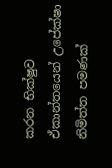කරන භික්ෂුව ඒකාන්තයෙන් උපේක්ෂා නිමිත්ත පමණක්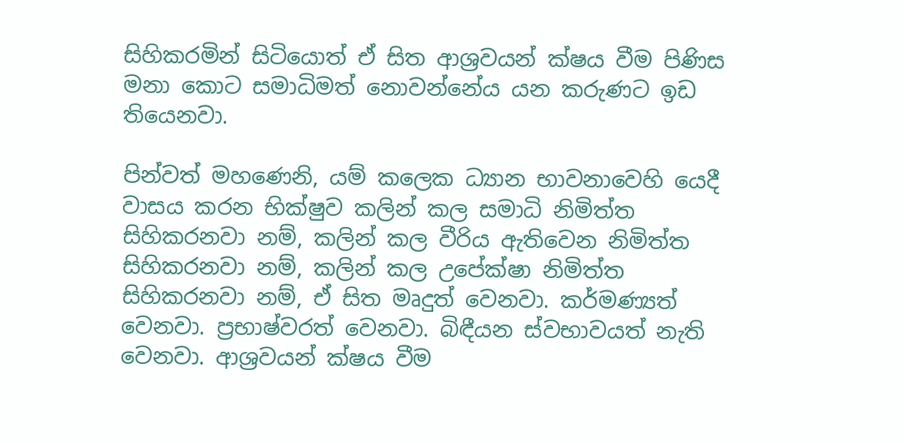සිහිකරමින් සිටියොත් ඒ සිත ආශ්‍රවයන් ක්ෂය වීම පිණිස මනා කොට සමාධිමත් නොවන්නේය යන කරුණට ඉඩ තියෙනවා.

පින්වත් මහණෙනි, යම් කලෙක ධ්‍යාන භාවනාවෙහි යෙදී වාසය කරන භික්ෂුව කලින් කල සමාධි නිමිත්ත සිහිකරනවා නම්, කලින් කල වීරිය ඇතිවෙන නිමිත්ත සිහිකරනවා නම්, කලින් කල උපේක්ෂා නිමිත්ත සිහිකරනවා නම්, ඒ සිත මෘදුත් වෙනවා. කර්මණ්‍යත් වෙනවා. ප්‍රභාෂ්වරත් වෙනවා. බිඳීයන ස්වභාවයත් නැති වෙනවා. ආශ්‍රවයන් ක්ෂය වීම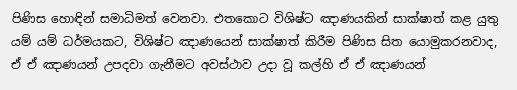පිණිස හොඳින් සමාධිමත් වෙනවා. එතකොට විශිෂ්ට ඤාණයකින් සාක්ෂාත් කළ යුතු යම් යම් ධර්මයකට, විශිෂ්ට ඤාණයෙන් සාක්ෂාත් කිරීම පිණිස සිත යොමුකරනවාද, ඒ ඒ ඤාණයන් උපදවා ගැනීමට අවස්ථාව උදා වූ කල්හි ඒ ඒ ඤාණයන්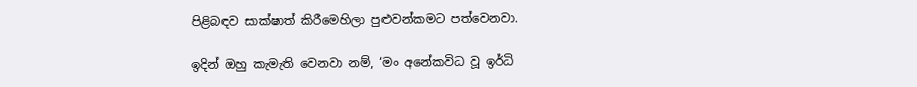පිළිබඳව සාක්ෂාත් කිරීමෙහිලා පුළුවන්කමට පත්වෙනවා.

ඉදින් ඔහු කැමැති වෙනවා නම්, ‘මං අනේකවිධ වූ ඉර්ධි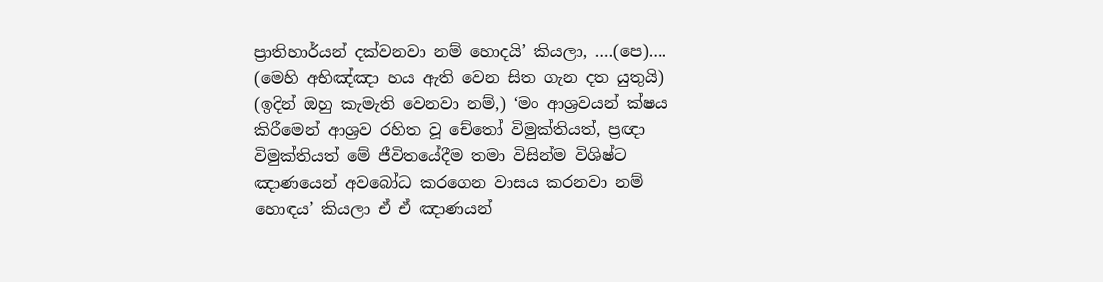ප්‍රාතිහාර්යන් දක්වනවා නම් හොදයි’ කියලා, ….(පෙ)…. (මෙහි අභිඤ්ඤා හය ඇති වෙන සිත ගැන දත යුතුයි) (ඉදින් ඔහු කැමැති වෙනවා නම්,) ‘මං ආශ්‍රවයන් ක්ෂය කිරීමෙන් ආශ්‍රව රහිත වූ චේතෝ විමුක්තියත්, ප්‍රඥා විමුක්තියත් මේ ජීවිතයේදීම තමා විසින්ම විශිෂ්ට ඤාණයෙන් අවබෝධ කරගෙන වාසය කරනවා නම් හොඳය’ කියලා ඒ ඒ ඤාණයන්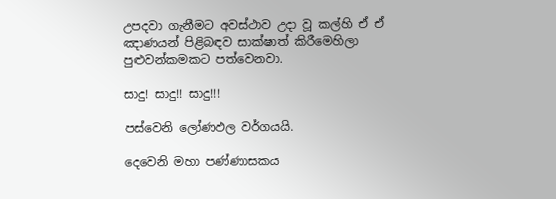උපදවා ගැනීමට අවස්ථාව උදා වූ කල්හි ඒ ඒ ඤාණයන් පිළිබඳව සාක්ෂාත් කිරීමෙහිලා පුළුවන්කමකට පත්වෙනවා.

සාදු! සාදු!! සාදු!!!

පස්වෙනි ලෝණඵල වර්ගයයි.

දෙවෙනි මහා පණ්ණාසකය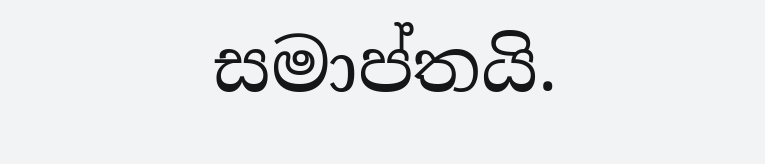සමාප්තයි.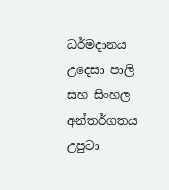ධර්මදානය උදෙසා පාලි සහ සිංහල අන්තර්ගතය උපුටා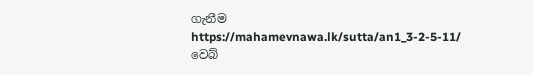ගැනීම https://mahamevnawa.lk/sutta/an1_3-2-5-11/ වෙබ්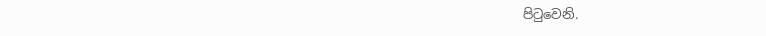පිටුවෙනි.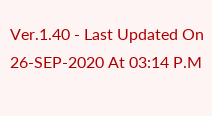Ver.1.40 - Last Updated On 26-SEP-2020 At 03:14 P.M